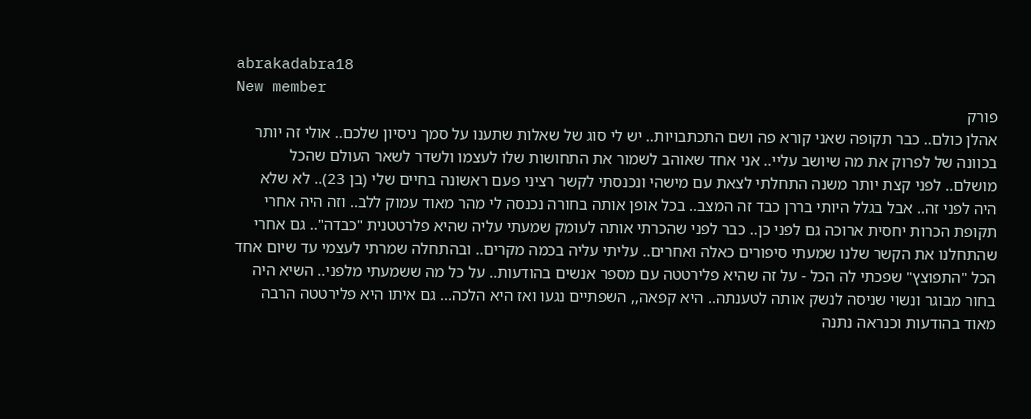abrakadabra18
New member
פורק
אהלן כולם.. כבר תקופה שאני קורא פה ושם התכתבויות.. יש לי סוג של שאלות שתענו על סמך ניסיון שלכם.. אולי זה יותר בכוונה של לפרוק את מה שיושב עליי.. אני אחד שאוהב לשמור את התחושות שלו לעצמו ולשדר לשאר העולם שהכל מושלם.. לפני קצת יותר משנה התחלתי לצאת עם מישהי ונכנסתי לקשר רציני פעם ראשונה בחיים שלי (בן 23).. לא שלא היה לפני זה.. אבל בגלל היותי בררן כבד זה המצב.. בכל אופן אותה בחורה נכנסה לי מהר מאוד עמוק ללב.. וזה היה אחרי תקופת הכרות יחסית ארוכה גם לפני כן.. כבר לפני שהכרתי אותה לעומק שמעתי עליה שהיא פלרטטנית "כבדה".. גם אחרי שהתחלנו את הקשר שלנו שמעתי סיפורים כאלה ואחרים.. עליתי עליה בכמה מקרים.. ובהתחלה שמרתי לעצמי עד שיום אחד הכל "התפוצץ" שפכתי לה הכל - על זה שהיא פלירטטה עם מספר אנשים בהודעות.. על כל מה ששמעתי מלפני.. השיא היה בחור מבוגר ונשוי שניסה לנשק אותה לטענתה.. היא קפאה,, השפתיים נגעו ואז היא הלכה... גם איתו היא פלירטטה הרבה מאוד בהודעות וכנראה נתנה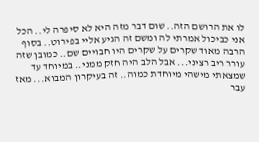לו את הרושם הזה.. שום דבר מזה היא לא סיפרה לי.. הכל אני כביכול אמרתי לה ומשם זה הגיע אליי בפירוט.. בסוף הרבה מאוד שקרים על שקרים היו חבויים שם.. כמובן שזה עורר ריב רציני... אבל הלב היה חזק ממני.. במיוחד עד שמצאתי מישהי מיוחדת כמוה.. זה בעיקרון המבוא... מאז עבר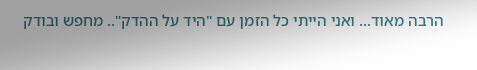הרבה מאוד... ואני הייתי כל הזמן עם "היד על ההדק".. מחפש ובודק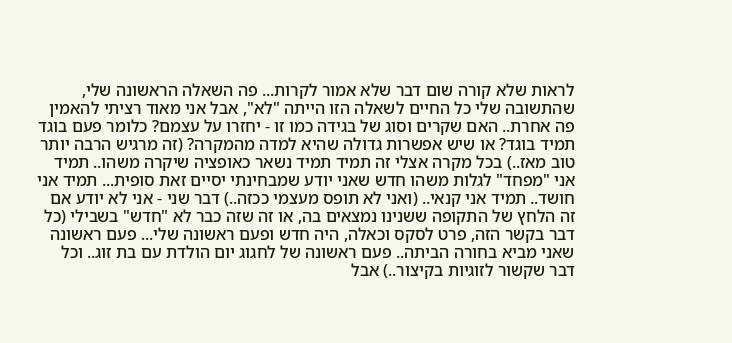לראות שלא קורה שום דבר שלא אמור לקרות... פה השאלה הראשונה שלי, שהתשובה שלי כל החיים לשאלה הזו הייתה "לא", אבל אני מאוד רציתי להאמין פה אחרת.. האם שקרים וסוג של בגידה כמו זו - יחזרו על עצמם? כלומר פעם בוגד תמיד בוגד? או שיש אפשרות גדולה שהיא למדה מהמקרה? (זה מרגיש הרבה יותר טוב מאז..) בכל מקרה אצלי זה תמיד תמיד נשאר כאופציה שיקרה משהו.. תמיד אני "מפחד" לגלות משהו חדש שאני יודע שמבחינתי יסיים זאת סופית... תמיד אני חושד.. תמיד אני קנאי.. (ואני לא תופס מעצמי ככזה..) דבר שני - אני לא יודע אם זה הלחץ של התקופה ששנינו נמצאים בה, או זה שזה כבר לא "חדש" בשבילי (כל דבר בקשר הזה, פרט לסקס וכאלה, היה חדש ופעם ראשונה שלי... פעם ראשונה שאני מביא בחורה הביתה.. פעם ראשונה של לחגוג יום הולדת עם בת זוג.. וכל דבר שקשור לזוגיות בקיצור..) אבל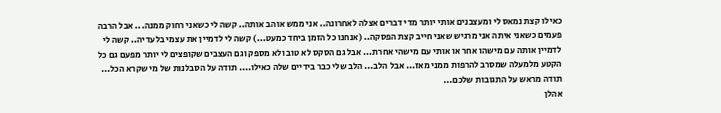כאילו קצת נמאס לי ומעצבנים אותי יותר מדי דברים אצלה לאחרונה.. אני ממש אוהב אותה.. קשה לי כשאני רחוק ממנה... אבל הרבה פעמים כשאני איתה אני מרגיש שאני חייב קצת הפסקה.. (אנחנו כל הזמן ביחד כמעט...) קשה לי לדמיין את עצמי בלעדיה.. קשה לי לדמיין אותה עם מישהו אחר או אותי עם מישהי אחרת... אבל גם הסקס לא טוב ולא מספק וגם העצבים שקופצים לי יותר מפעם גם כל הקטע מלמעלה שמסרב להרפות ממני מאז... אבל הלב... הלב שלי כבר בידיים שלה כאילו.... תודה על הסבלנות של מי שקרא הכל... תודה מראש על התגובות שלכם...
אהלן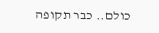כולם.. כבר תקופה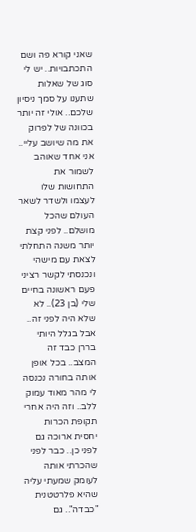שאני קורא פה ושם התכתבויות.. יש לי סוג של שאלות שתענו על סמך ניסיון שלכם.. אולי זה יותר בכוונה של לפרוק את מה שיושב עליי.. אני אחד שאוהב לשמור את התחושות שלו לעצמו ולשדר לשאר העולם שהכל מושלם.. לפני קצת יותר משנה התחלתי לצאת עם מישהי ונכנסתי לקשר רציני פעם ראשונה בחיים שלי (בן 23).. לא שלא היה לפני זה.. אבל בגלל היותי בררן כבד זה המצב.. בכל אופן אותה בחורה נכנסה לי מהר מאוד עמוק ללב.. וזה היה אחרי תקופת הכרות יחסית ארוכה גם לפני כן.. כבר לפני שהכרתי אותה לעומק שמעתי עליה שהיא פלרטטנית "כבדה".. גם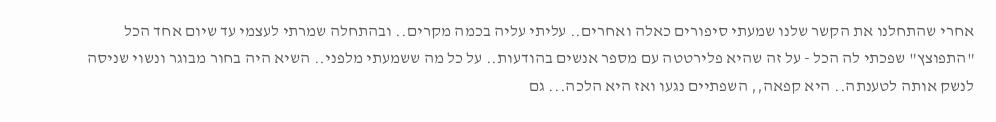אחרי שהתחלנו את הקשר שלנו שמעתי סיפורים כאלה ואחרים.. עליתי עליה בכמה מקרים.. ובהתחלה שמרתי לעצמי עד שיום אחד הכל "התפוצץ" שפכתי לה הכל - על זה שהיא פלירטטה עם מספר אנשים בהודעות.. על כל מה ששמעתי מלפני.. השיא היה בחור מבוגר ונשוי שניסה לנשק אותה לטענתה.. היא קפאה,, השפתיים נגעו ואז היא הלכה... גם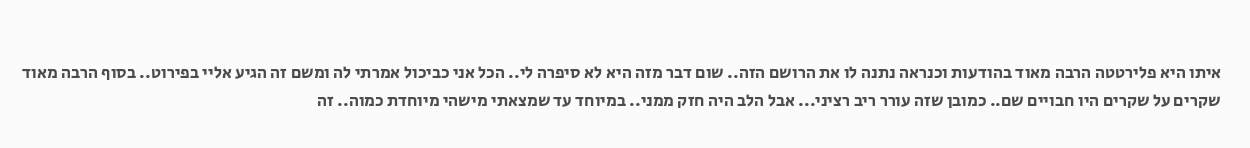איתו היא פלירטטה הרבה מאוד בהודעות וכנראה נתנה לו את הרושם הזה.. שום דבר מזה היא לא סיפרה לי.. הכל אני כביכול אמרתי לה ומשם זה הגיע אליי בפירוט.. בסוף הרבה מאוד שקרים על שקרים היו חבויים שם.. כמובן שזה עורר ריב רציני... אבל הלב היה חזק ממני.. במיוחד עד שמצאתי מישהי מיוחדת כמוה.. זה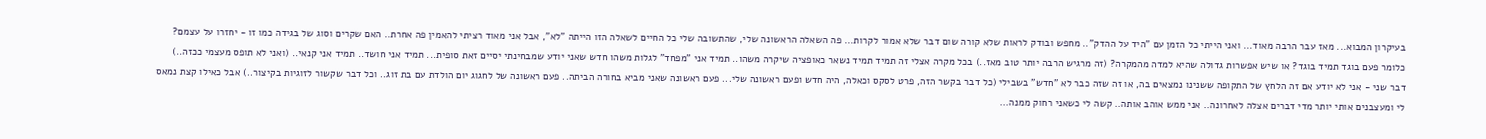בעיקרון המבוא... מאז עבר הרבה מאוד... ואני הייתי כל הזמן עם "היד על ההדק".. מחפש ובודק לראות שלא קורה שום דבר שלא אמור לקרות... פה השאלה הראשונה שלי, שהתשובה שלי כל החיים לשאלה הזו הייתה "לא", אבל אני מאוד רציתי להאמין פה אחרת.. האם שקרים וסוג של בגידה כמו זו - יחזרו על עצמם? כלומר פעם בוגד תמיד בוגד? או שיש אפשרות גדולה שהיא למדה מהמקרה? (זה מרגיש הרבה יותר טוב מאז..) בכל מקרה אצלי זה תמיד תמיד נשאר כאופציה שיקרה משהו.. תמיד אני "מפחד" לגלות משהו חדש שאני יודע שמבחינתי יסיים זאת סופית... תמיד אני חושד.. תמיד אני קנאי.. (ואני לא תופס מעצמי ככזה..) דבר שני - אני לא יודע אם זה הלחץ של התקופה ששנינו נמצאים בה, או זה שזה כבר לא "חדש" בשבילי (כל דבר בקשר הזה, פרט לסקס וכאלה, היה חדש ופעם ראשונה שלי... פעם ראשונה שאני מביא בחורה הביתה.. פעם ראשונה של לחגוג יום הולדת עם בת זוג.. וכל דבר שקשור לזוגיות בקיצור..) אבל כאילו קצת נמאס לי ומעצבנים אותי יותר מדי דברים אצלה לאחרונה.. אני ממש אוהב אותה.. קשה לי כשאני רחוק ממנה...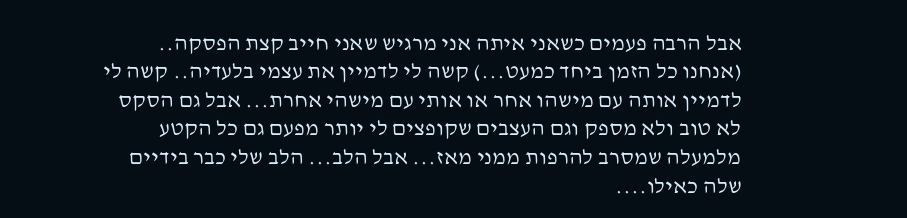אבל הרבה פעמים כשאני איתה אני מרגיש שאני חייב קצת הפסקה.. (אנחנו כל הזמן ביחד כמעט...) קשה לי לדמיין את עצמי בלעדיה.. קשה לי לדמיין אותה עם מישהו אחר או אותי עם מישהי אחרת... אבל גם הסקס לא טוב ולא מספק וגם העצבים שקופצים לי יותר מפעם גם כל הקטע מלמעלה שמסרב להרפות ממני מאז... אבל הלב... הלב שלי כבר בידיים שלה כאילו....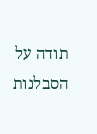תודה על הסבלנות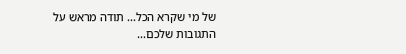של מי שקרא הכל... תודה מראש על התגובות שלכם...